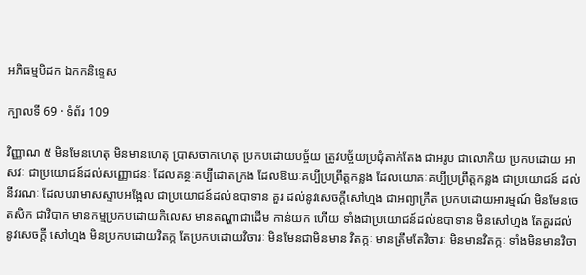អភិធម្មបិដក ឯកកនិទ្ទេស

ក្បាលទី 69 · ទំព័រ 109

វិញ្ញាណ ៥ មិនមែនហេតុ មិនមានហេតុ ប្រាសចាកហេតុ ប្រកបដោយបច្ច័យ ត្រូវបច្ច័យប្រជុំតាក់តែង ជាអរូប ជាលោកិយ ប្រកបដោយ អាសវៈ ជាប្រយោជន៍ដល់សញ្ញោជនៈ ដែលគន្ថៈគប្បីដោតក្រង ដែលឱឃៈគប្បីប្រព្រឹត្តកន្លង ដែលយោគៈគប្បីប្រព្រឹត្តកន្លង ជាប្រយោជន៍ ដល់នីវរណៈ ដែលបរាមាសស្ទាបអង្អែល ជាប្រយោជន៍ដល់ឧបាទាន គួរ ដល់នូវសេចក្តីសៅហ្មង ជាអព្យាក្រឹត ប្រកបដោយអារម្មណ៍ មិនមែនចេតសិក ជាវិបាក មានកម្មប្រកបដោយកិលេស មានតណ្ហាជាដើម កាន់យក ហើយ ទាំងជាប្រយោជន៍ដល់ឧបាទាន មិនសៅហ្មង តែគួរដល់នូវសេចក្តី សៅហ្មង មិនប្រកបដោយវិតក្ក តែប្រកបដោយវិចារៈ មិនមែនជាមិនមាន វិតក្កៈ មានត្រឹមតែវិចារៈ មិនមានវិតក្កៈ ទាំងមិនមានវិចា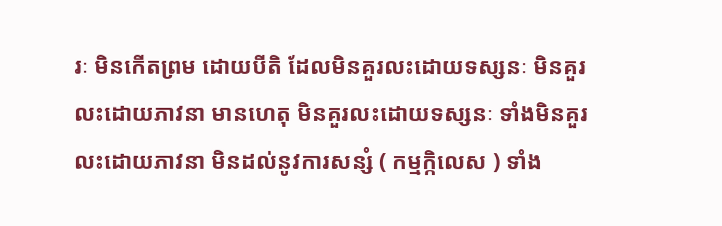រៈ មិនកើតព្រម ដោយបីតិ ដែលមិនគួរលះដោយទស្សនៈ មិនគួរលះដោយភាវនា មានហេតុ មិនគួរលះដោយទស្សនៈ ទាំងមិនគួរលះដោយភាវនា មិនដល់នូវការសន្សំ ( កម្មក្កិលេស ) ទាំង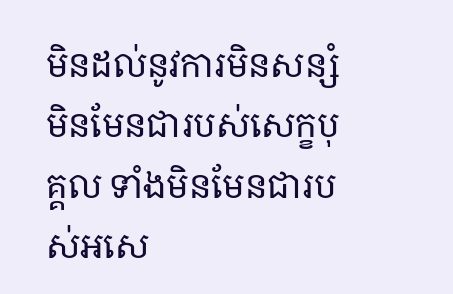មិនដល់នូវការមិនសន្សំ មិនមែនជារបស់សេក្ខបុគ្គល ទាំងមិនមែនជារបស់អសេ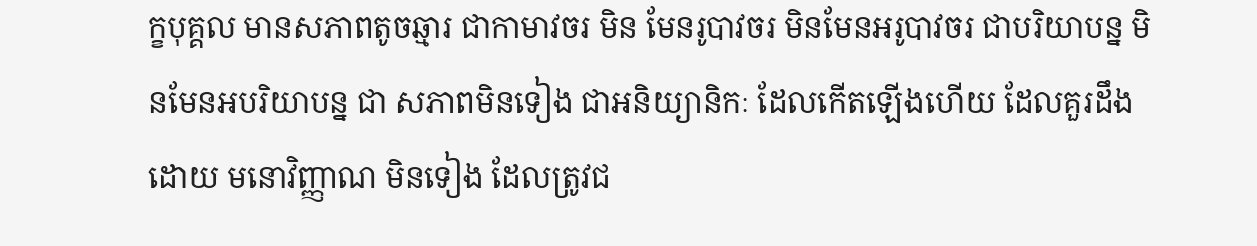ក្ខបុគ្គល មានសភាពតូចឆ្មារ ជាកាមាវចរ មិន មែនរូបាវចរ មិនមែនអរូបាវចរ ជាបរិយាបន្ន មិនមែនអបរិយាបន្ន ជា សភាពមិនទៀង ជាអនិយ្យានិកៈ ដែលកើតឡើងហើយ ដែលគួរដឹងដោយ មនោវិញ្ញាណ មិនទៀង ដែលត្រូវជ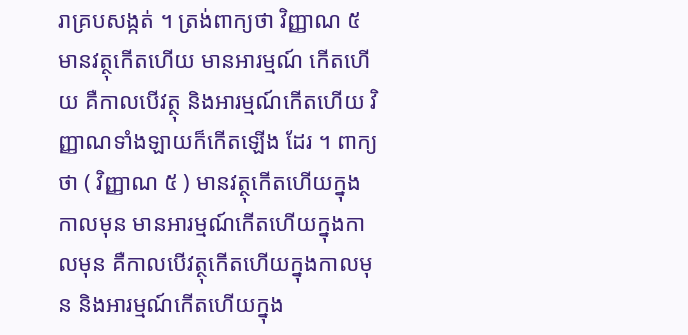រាគ្របសង្កត់ ។ ត្រង់ពាក្យថា វិញ្ញាណ ៥ មានវត្ថុកើតហើយ មានអារម្មណ៍ កើតហើយ គឺកាលបើវត្ថុ និងអារម្មណ៍កើតហើយ វិញ្ញាណទាំងឡាយក៏កើតឡើង ដែរ ។ ពាក្យថា ( វិញ្ញាណ ៥ ) មានវត្ថុកើតហើយក្នុងកាលមុន មានអារម្មណ៍កើតហើយក្នុងកាលមុន គឺកាលបើវត្ថុកើតហើយក្នុងកាលមុន និងអារម្មណ៍កើតហើយក្នុង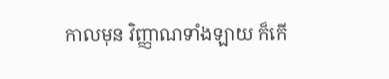កាលមុន វិញ្ញាណទាំងឡាយ ក៏កើ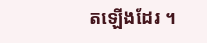តឡើងដែរ ។